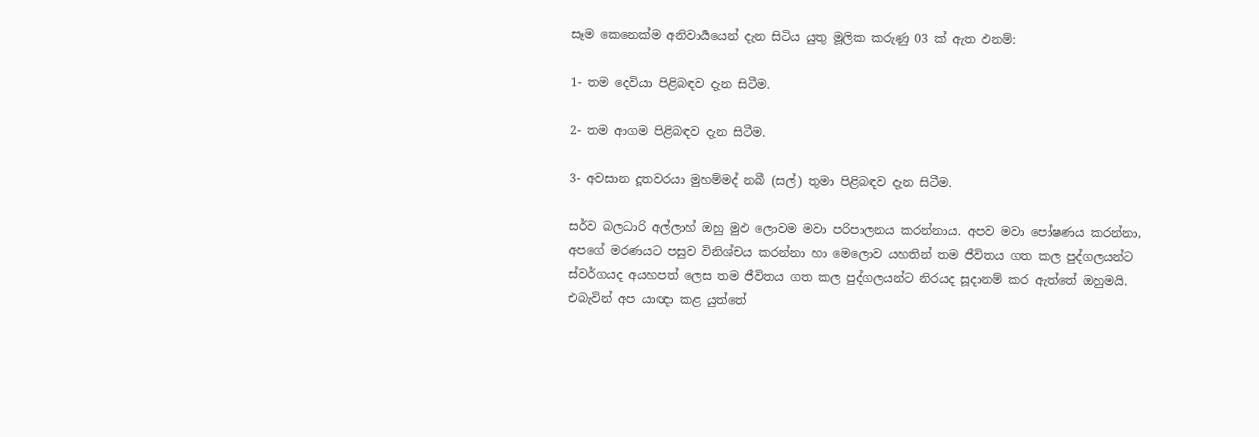සෑම කෙනෙක්ම අනිවාර්‍යයෙන් දැන සිටිය යුතු මූලික කරුණු 03 ක් ඇත ඵනම්:

1- තම දෙවියා පිළිබඳව දැන සිටීම.

2- තම ආගම පිළිබඳව දැන සිටීම.

3- අවසාන දූතවරයා මුහම්මද් නබී (සල්) තුමා පිළිබඳව දැන සිටීම.

සර්ව බලධාරි අල්ලාහ් ඔහු මුඵ ලොවම මවා පරිපාලනය කරන්නාය. අපව මවා පෝෂණය කරන්නා, අපගේ මරණයට පසුව විනිශ්චය කරන්නා හා මෙලොව යහතින් තම ජීවිතය ගත කල පුද්ගලයන්ට ස්වර්ගයද අයහපත් ලෙස තම ජීවිතය ගත කල පුද්ගලයන්ට නිරයද සූදානම් කර ඇත්තේ ඔහුමයි. එබැවින් අප යාඥා කළ යුත්තේ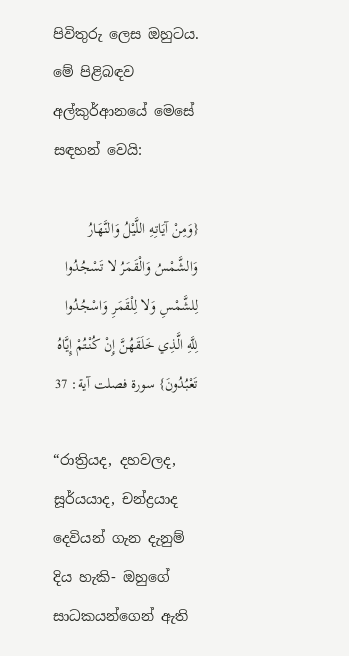පිවිතුරු ලෙස ඔහුටය. මේ පිළිබඳව අල්කුර්ආනයේ මෙසේ සඳහන් වෙයි:

{وَمِنْ آيَاتِهِ اللَّيْلُ وَالنَّهَارُ وَالشَّمْسُ وَالْقَمَرُ لا تَسْجُدُوا لِلشَّمْسِ وَلا لِلْقَمَرِ وَاسْجُدُوا لِلَّهِ الَّذِي خَلَقَهُنَّ إِنْ كُنْتُمْ إِيَّاهُ تَعْبُدُونَ} سورة فصلت آية: 37

“රාත්‍රියද, දහවලද, සූර්යයාද, චන්ද්‍රයාද දෙවියන් ගැන දැනුම් දිය හැකි- ඔහුගේ සාධකයන්ගෙන් ඇති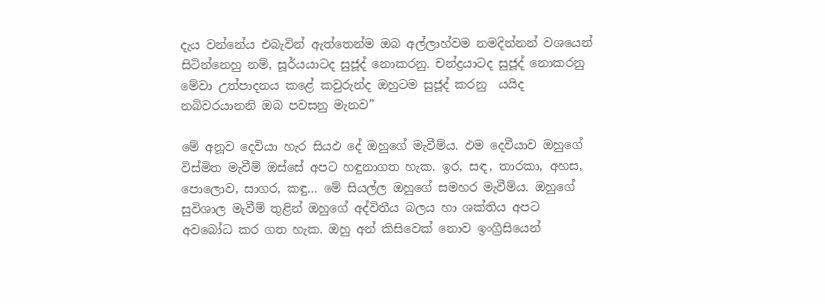දැය වන්නේය එබැවින් ඇත්තෙන්ම ඔබ අල්ලාහ්වම නමදින්නන් වශයෙන් සිටින්නෙහු නම්, සූර්යයාටද සුජූද් නොකරනු. චන්ද්‍රයාටද සුජූද් නොකරනු මේවා උත්පාදනය කළේ කවුරුන්ද ඔහුටම සුජූද් කරනු  යයිද නබිවරයානනි ඔබ පවසනු මැනව”

මේ අනූව දෙවියා හැර සියඵ දේ ඔහුගේ මැවීම්ය. ඵම දෙවීයාව ඔහුගේ විස්මිත මැවීම් ඔස්සේ අපට හඳුනාගත හැක. ඉර, සඳ, තාරකා, අහස, පොලොව, සාගර, කඳු… මේ සියල්ල ඔහුගේ සමහර මැවීම්ය. ඔහුගේ සුවිශාල මැවීම් තුළින් ඔහුගේ අද්විතීය බලය හා ශක්තිය අපට අවබෝධ කර ගත හැක. ඔහු අන් කිසිවෙක් නොව ඉංග්‍රීසියෙන්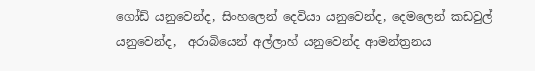ගෝඩ් යනුවෙන්ද, සිංහලෙන් දෙවියා යනුවෙන්ද, දෙමලෙන් කඩවුල් යනුවෙන්ද,  අරාබියෙන් අල්ලාහ් යනුවෙන්ද ආමන්ත්‍රනය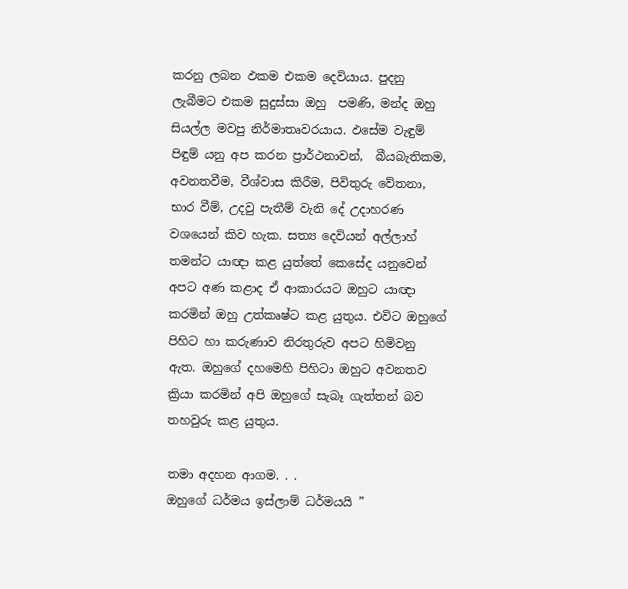කරනු ලබන ඵකම එකම දෙවියාය. පුදනු ලැබීමට එකම සුදුස්සා ඔහු  පමණි, මන්ද ඔහු සියල්ල මවපු නිර්මාතෘවරයාය. ඵසේම වැඳුම් පිඳුම් යනු අප කරන ප්‍රාර්ථනාවන්,  බීයබැතිකම, අවනතවීම, වීශ්වාස කිරීම, පිවිතුරු වේතනා, භාර වීම්, උදවු පැතීම් වැනි දේ උදාහරණ වශයෙන් කිව හැක. සත්‍ය දෙවියන් අල්ලාහ් තමන්ට යාඥා කළ යුත්තේ කෙසේද යනුවෙන් අපට අණ කළාද ඒ ආකාරයට ඔහුට යාඥා කරමින් ඔහු උත්කෘෂ්ට කළ යුතුය. එවිට ඔහුගේ පිහිට හා කරුණාව නිරතුරුව අපට හිමිවනු ඇත. ඔහුගේ දහමෙහි පිහිටා ඔහුට අවනතව ක්‍රියා කරමින් අපි ඔහුගේ සැබෑ ගැත්තන් බව තහවුරු කළ යුතුය.

තමා අදහන ආගම. . .
ඔහුගේ ධර්මය ඉස්ලාම් ධර්මයයි ”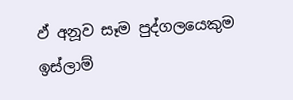ඵ් අනූව සෑම පුද්ගලයෙකුම ඉස්ලාම්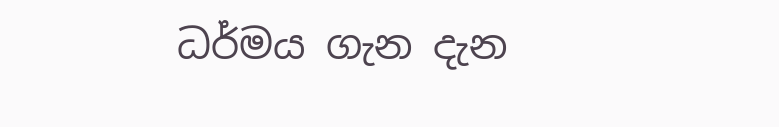ධර්මය ගැන දැන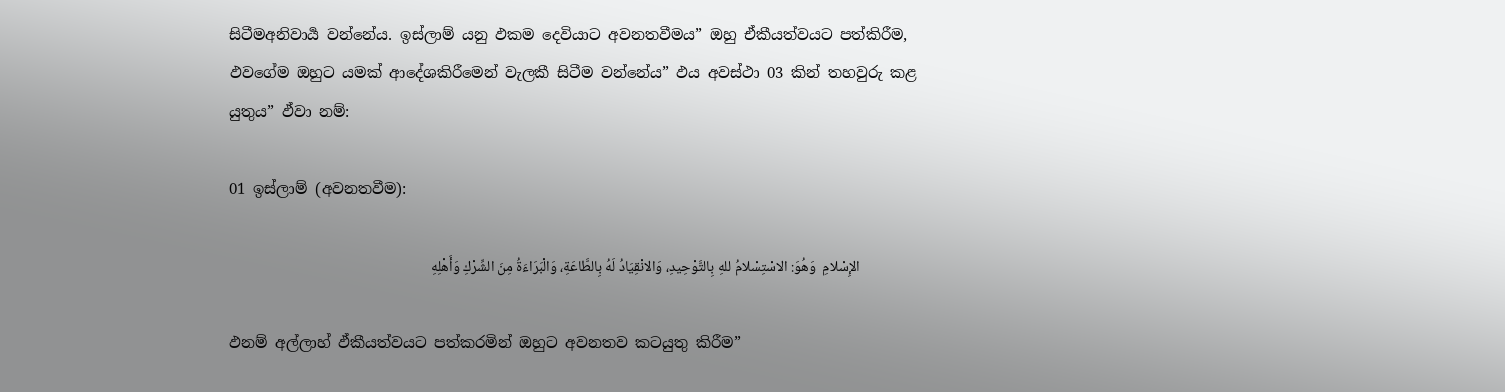සිටීමඅනිවාර්‍ය වන්නේය. ඉස්ලාම් යනු ඵකම දෙවියාට අවනතවීමය” ඔහු ඒකීයත්වයට පත්කිරීම, ඵවගේම ඔහුට යමක් ආදේශකිරීමෙන් වැලකී සිටීම වන්නේය” ඵය අවස්ථා 03 කින් තහවුරු කළ යුතුය” ඵ්වා නම්:

01 ඉස්ලාම් (අවනතවීම):

                 الإِسْلامِ  وَهُوَ: الاسْتِسْلامُ للهِ بِالتَّوْحِيدِ، وَالانْقِيَادُ لَهُ بِالطَّاعَةِ، وَالْبَرَاءَةُ مِنَ الشِّرْكِ وَأَهْلِهِ

ඵනම් අල්ලාහ් ඵ්කීයත්වයට පත්කරමින් ඔහුට අවනතව කටයුතු කිරීම”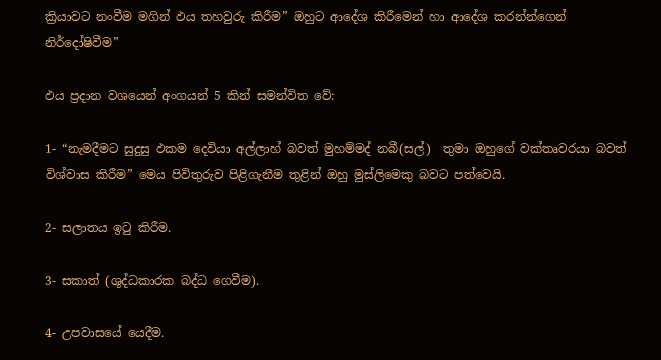ක්‍රියාවට නංවීම මගින් ඵය තහවුරු කිරීම” ඔහුට ආදේශ කිරීමෙන් හා ආදේශ කරන්න්ගෙන් නිර්දෝෂිවීම”

ඵය ප්‍රදාන වශයෙන් අංගයන් 5 කින් සමන්විත වේ:

1- “නැමදීමට සුදුසු ඵකම දෙවියා අල්ලාහ් බවත් මුහම්මද් නබී(සල්)  තුමා ඔහුගේ වක්තෘවරයා බවත් විශ්වාස කිරීම” මෙය පිවිතුරුව පිළිගැනීම තුළින් ඔහු මුස්ලිමෙකු බවට පත්වෙයි.

2- සලාතය ඉටු කිරීම.

3- සකාත් (ශුද්ධකාරක බද්ධ ගෙවීම).

4- උපවාසයේ යෙදීම.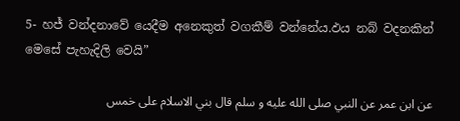5- හජ් වන්දනාවේ යෙදීම අනෙකුත් වගකීම් වන්නේය.ඵය නබ් වදනකින් මෙසේ පැහැදිලි වෙයි”

عن ابن عمر عن النبي صلى الله عليه و سلم قال بني الاسلام على خمس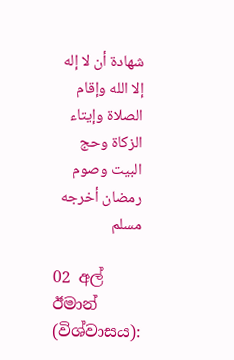شهادة أن لا إله إلا الله وإقام الصلاة وإيتاء الزكاة وحج البيت وصوم رمضان أخرجه مسلم

02 අල් ඊමාන් (විශ්වාසය):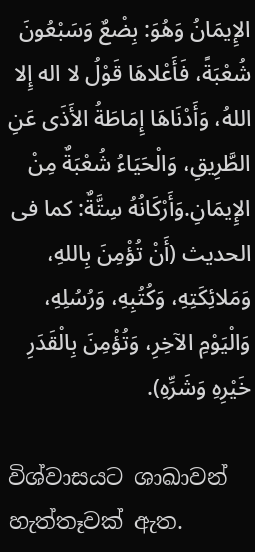الإِيمَانُ وَهُوَ: بِضْعٌ وَسَبْعُونَ شُعْبَةً، فَأَعْلاهَا قَوْلُ لا اله إِلا اللهُ، وَأَدْنَاهَا إِمَاطَةُ الأَذَى عَنِ الطَّرِيقِ، وَالْحَيَاءُ شُعْبَةٌ مِنْ الإِيمَانِ.وَأَرْكَانُهُ سِتَّةٌ: كما فى الحديث (أَنْ تُؤْمِنَ بِاللهِ، وَمَلائِكَتِهِ، وَكُتُبِهِ، وَرُسُلِهِ، وَالْيَوْمِ الآخِرِ، وَتُؤْمِنَ بِالْقَدَرِ خَيْرِهِ وَشَرِّهِ).

විශ්වාසයට ශාඛාවන් හැත්තෑවක් ඇත.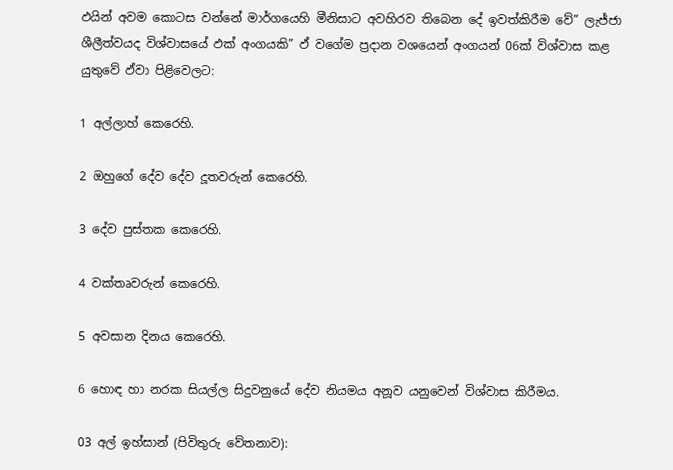ඵයින් අවම කොටස වන්නේ මාර්ගයෙහි මීනිසාට අවහිරව තිබෙන දේ ඉවත්කිරීම වේ” ලැජ්ජා ශීලීත්වයද විශ්වාසයේ ඵක් අංගයකි” ඵ් වගේම ප්‍රදාන වශයෙන් අංගයන් 06ක් විශ්වාස කළ යුතුවේ ඵ්වා පිළිවෙලට:

1 අල්ලාහ් කෙරෙහි.

2 ඔහුගේ දේව දේව දූතවරුන් කෙරෙහි.

3 දේව පුස්තක කෙරෙහි.

4 වක්තෘවරුන් කෙරෙහි.

5 අවසාන දිනය කෙරෙහි.

6 හොඳ හා නරක සියල්ල සිදුවනුයේ දේව නියමය අනූව යනුවෙන් විශ්වාස කිරීමය.

03 අල් ඉහ්සාන් (පිවිතුරු වේතනාව):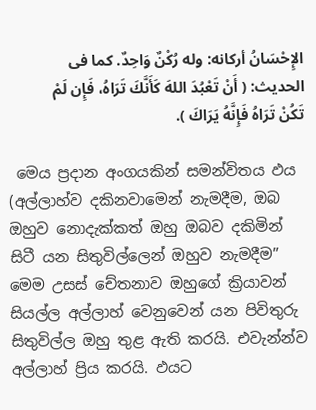الإِحْسَانُ أركانه: وله رُكْنٌ وَاحِدٌ. كما فى الحديث: ( أَنْ تَعْبُدَ اللهَ كَأَنَّكَ تَرَاهُ، فَإِن لَمْ تَكُنْ تَرَاهُ فَإِنَّهُ يَرَاكَ ).

 මෙය ප්‍රදාන අංගයකින් සමන්විතය ඵය (අල්ලාහ්ව දකිනවාමෙන් නැමදීම, ඔබ ඔහුව නොදැක්කත් ඔහු ඔබව දකිමින් සිටී යන සිතුවිල්ලෙන් ඔහුව නැමදීම” මෙම උසස් චේතනාව ඔහුගේ ක්‍රියාවන් සියල්ල අල්ලාහ් වෙනුවෙන් යන පිවිතුරු සිතුවිල්ල ඔහු තුළ ඇති කරයි. එවැන්න්ව අල්ලාහ් ප්‍රිය කරයි. ඵයට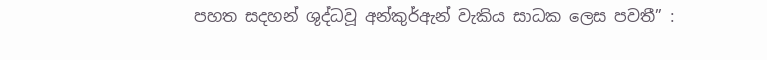පහත සදහන් ශුද්ධවූ අන්කුර්ඇන් වැකිය සාධක ලෙස පවතී” :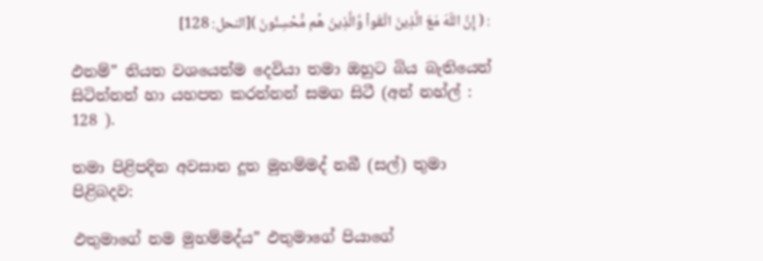: ( إِنَّ اللّهَ مَعَ الَّذِينَ اتَّقَواْ وَّالَّذِينَ هُم مُّحْسِنُونَ )[النحل: 128]

ඵනම්” නියත වශයෙන්ම දෙවියා තමා ඔහුට බිය බැතියෙන් සිටින්නන් හා යහපත කරන්නන් සමග සිටී (අන් නහ්ල් : 128 ).

තමා පිළිපදින අවසාන දූත මුහම්මද් නබී (සල්) තුමා පිළිබදව:

ඵතුමාගේ නම මුහම්මද්ය” ඵතුමාගේ පියාගේ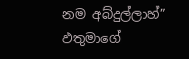නම අබ්දුල්ලාහ්” ඵතුමාගේ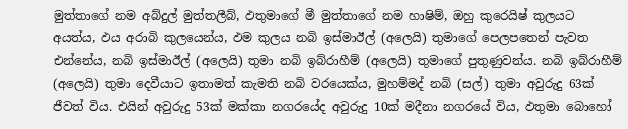මුත්තාගේ නම අබ්දුල් මුත්තලීබ්, ඵතුමාගේ මී මුත්තාගේ නම හාෂිම්, ඔහු කුරෙයිෂ් කුලයට අයත්ය, ඵය අරාබි කුලයෙන්ය, ඵම කුලය නබි ඉස්මාඊල් (අලෙයි) තුමාගේ පෙලපතෙන් පැවත එන්නේය, නබි ඉස්මාඊල් (අලෙයි) තුමා නබි ඉබ්රාහීම් (අලෙයි) තුමාගේ පුතුණුවන්ය. නබි ඉබ්රාහීම් (අලෙයි) තුමා දෙවීයාට ඉතාමත් කැමති නබි වරයෙක්ය, මුහම්මද් නබි (සල්) තුමා අවුරුදු 63ක් ජීවත් විය. එයින් අවුරුදු 53ක් මක්කා නගරයේද අවුරුදු 10ක් මදීනා නගරයේ විය, ඵතුමා බොහෝ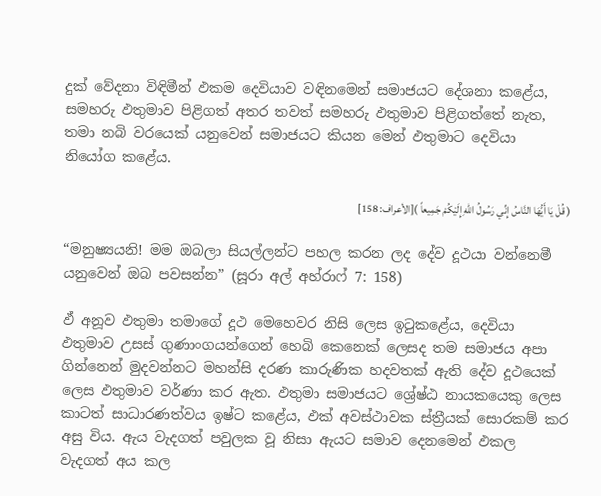දුක් වේදනා විඳිමීන් ඵකම දෙවියාව වඳිනමෙන් සමාජයට දේශනා කළේය, සමහරු ඵතුමාව පිළිගත් අතර තවත් සමහරු ඵතුමාව පිළිගත්තේ නැත, තමා නබි වරයෙක් යනුවෙන් සමාජයට කියන මෙන් ඵතුමාට දෙවියා නියෝග කළේය.

( قُلْ يَا أَيُّهَا النَّاسُ إِنِّي رَسُولُ اللّهِ إِلَيْكُمْ جَمِيعاً )[الأعراف: 158]

“මනුෂ්‍යයනි! මම ඔබලා සියල්ලන්ට පහල කරන ලද දේව දූථයා වන්නෙමී යනුවෙන් ඔබ පවසන්න” (සූරා අල් අහ්රාෆ් 7: 158)

ඵ් අනූව ඵතුමා තමාගේ දූථ මෙහෙවර නිසි ලෙස ඉටුකළේය, දෙවියා ඵතුමාව උසස් ගුණාංගයන්ගෙන් හෙබි කෙනෙක් ලෙසද තම සමාජය අපා ගින්නෙන් මුදවන්නට මහන්සි දරණ කාරුණික හදවතක් ඇති දේව දූථයෙක් ලෙස ඵතුමාව වර්ණා කර ඇත. ඵතුමා සමාජයට ශ්‍රේෂ්ඨ නායකයෙකු ලෙස කාටත් සාධාරණත්වය ඉෂ්ට කළේය, ඵක් අවස්ථාවක ස්ත්‍රීයක් සොරකම් කර අසු විය. ඇය වැදගත් පවුලක වූ නිසා ඇයට සමාව දෙනමෙන් ඵකල වැදගත් අය කල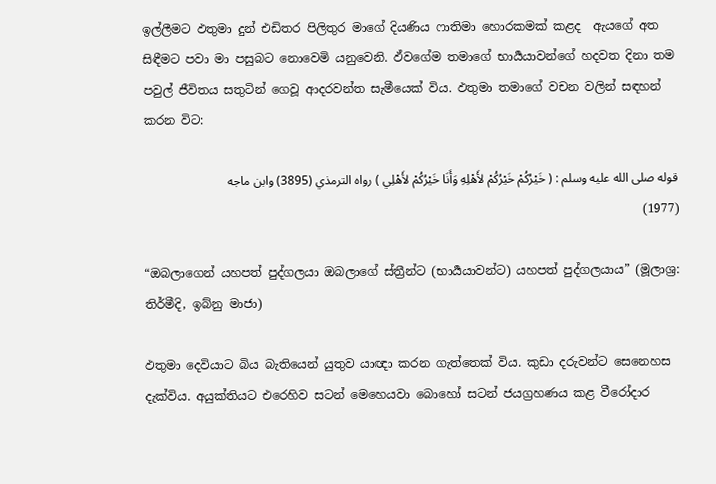ඉල්ලීමට ඵතුමා දුන් එඩිතර පිලිතුර මාගේ දියණිය ෆාතිමා හොරකමක් කළද  ඇයගේ අත සිඳීමට පවා මා පසුබට නොවෙමි යනුවෙනි. ඵ්වගේම තමාගේ භාර්‍යයාවන්ගේ හදවත දිනා තම පවුල් ජීවිතය සතුටින් ගෙවූ ආදරවන්ත සැමීයෙක් විය. ඵතුමා තමාගේ වචන වලින් සඳහන් කරන විට:

قوله صلى الله عليه وسلم : ( خَيْرُكُمْ خَيْرُكُمْ لأَهْلِهِ وَأَنَا خَيْرُكُمْ لأَهْلِي ) رواه الترمذي (3895) وابن ماجه (1977)

“ඔබලාගෙන් යහපත් පුද්ගලයා ඔබලාගේ ස්ත්‍රීන්ට (භාර්‍යයාවන්ට) යහපත් පුද්ගලයාය” (මූලාශ්‍ර: තිර්මීදි, ඉබ්නු මාජා)

ඵතුමා දෙවියාට බිය බැතියෙන් යුතුව යාඥා කරන ගැත්තෙක් විය. කුඩා දරුවන්ට සෙනෙහස දැක්විය. අයුක්තියට එරෙහිව සටන් මෙහෙයවා බොහෝ සටන් ජයග්‍රහණය කළ වීරෝදාර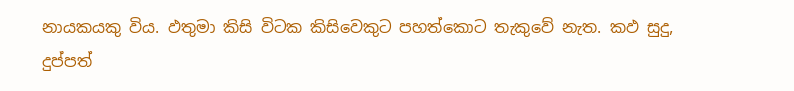නායකයකු විය. ඵතුමා කිසි විටක කිසිවෙකුට පහත්කොට තැකුවේ නැත. කඵ සුදු, දුප්පත්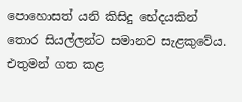පොහොසත් යනි කිසිදු භේදයකින් තොර සියල්ලන්ට සමානව සැළකුවේය. එතුමන් ගත කළ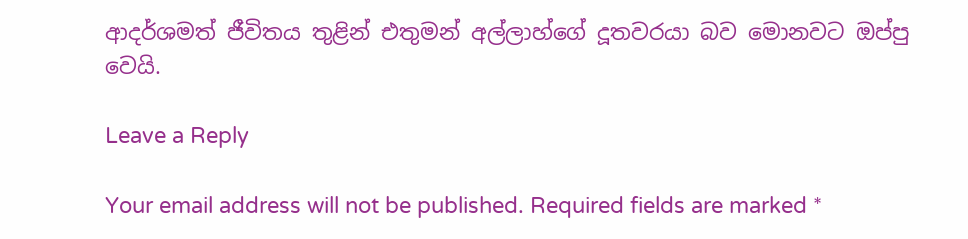ආදර්ශමත් ජීවිතය තුළින් එතුමන් අල්ලාහ්ගේ දූතවරයා බව මොනවට ඔප්පු වෙයි.

Leave a Reply

Your email address will not be published. Required fields are marked *